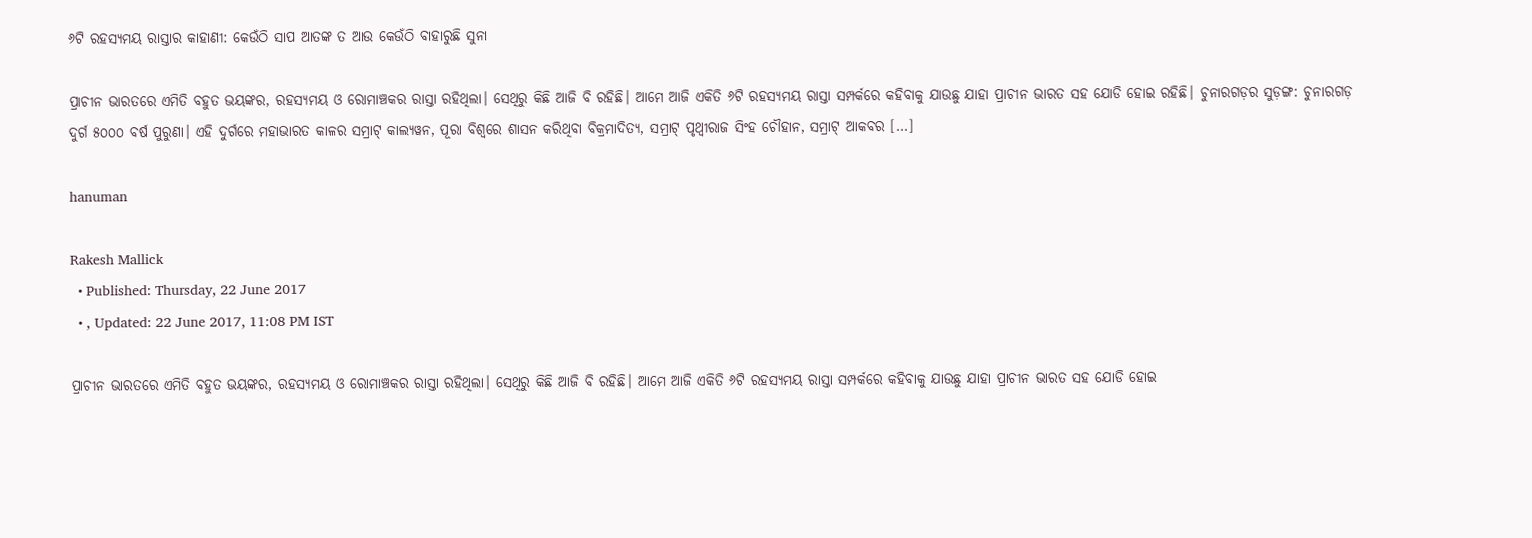୬ଟି ରହସ୍ୟମୟ ରାସ୍ତାର କାହାଣୀ: କେଉଁଠି ସାପ ଆତଙ୍କ ତ ଆଉ କେଉଁଠି ବାହାରୁଛି ସୁନା

ପ୍ରାଚୀନ ଭାରତରେ ଏମିତି ବହୁତ ଭୟଙ୍କର, ରହସ୍ୟମୟ ଓ ରୋମାଞ୍ଚକର ରାସ୍ତା ରହିଥିଲା। ସେଥିରୁ କିଛି ଆଜି ବି ରହିଛି। ଆମେ ଆଜି ଏକିତି ୬ଟି ରହସ୍ୟମୟ ରାସ୍ତା ସମ୍ପର୍କରେ କହିବାକୁ ଯାଉଛୁ ଯାହା ପ୍ରାଚୀନ ଭାରତ ସହ ଯୋଡି ହୋଇ ରହିଛି। ଚୁନାରଗଡ଼ର ସୁଡ଼ଙ୍ଗ: ଚୁନାରଗଡ଼ ଦୁର୍ଗ ୫୦୦୦ ବର୍ଷ ପୁରୁଣା। ଏହି ଦୁର୍ଗରେ ମହାଭାରତ କାଳର ସମ୍ରାଟ୍‌ କାଲ୍ୟୱନ, ପୂରା ବିଶ୍ୱରେ ଶାସନ କରିଥିବା ବିକ୍ରମାଦିତ୍ୟ, ସମ୍ରାଟ୍‌ ପୃଥ୍ୱୀରାଜ ସିଂହ ଚୌହାନ, ସମ୍ରାଟ୍‌ ଆକବର […]

hanuman

Rakesh Mallick
  • Published: Thursday, 22 June 2017
  • , Updated: 22 June 2017, 11:08 PM IST

ପ୍ରାଚୀନ ଭାରତରେ ଏମିତି ବହୁତ ଭୟଙ୍କର, ରହସ୍ୟମୟ ଓ ରୋମାଞ୍ଚକର ରାସ୍ତା ରହିଥିଲା। ସେଥିରୁ କିଛି ଆଜି ବି ରହିଛି। ଆମେ ଆଜି ଏକିତି ୬ଟି ରହସ୍ୟମୟ ରାସ୍ତା ସମ୍ପର୍କରେ କହିବାକୁ ଯାଉଛୁ ଯାହା ପ୍ରାଚୀନ ଭାରତ ସହ ଯୋଡି ହୋଇ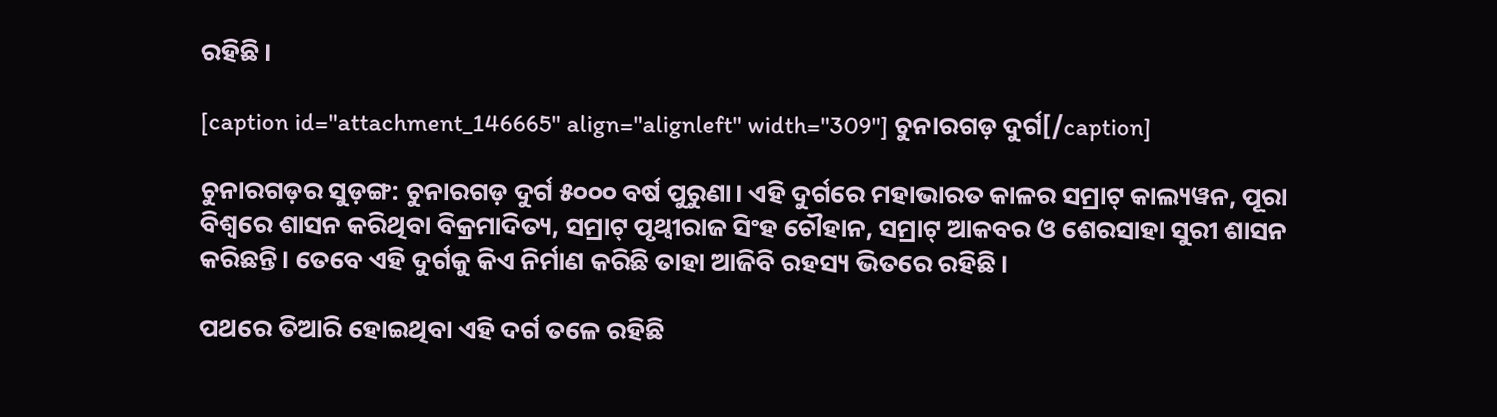ରହିଛି।

[caption id="attachment_146665" align="alignleft" width="309"] ଚୁନାରଗଡ଼ ଦୁର୍ଗ[/caption]

ଚୁନାରଗଡ଼ର ସୁଡ଼ଙ୍ଗ: ଚୁନାରଗଡ଼ ଦୁର୍ଗ ୫୦୦୦ ବର୍ଷ ପୁରୁଣା। ଏହି ଦୁର୍ଗରେ ମହାଭାରତ କାଳର ସମ୍ରାଟ୍‌ କାଲ୍ୟୱନ, ପୂରା ବିଶ୍ୱରେ ଶାସନ କରିଥିବା ବିକ୍ରମାଦିତ୍ୟ, ସମ୍ରାଟ୍‌ ପୃଥ୍ୱୀରାଜ ସିଂହ ଚୌହାନ, ସମ୍ରାଟ୍‌ ଆକବର ଓ ଶେରସାହା ସୁରୀ ଶାସନ କରିଛନ୍ତି। ତେବେ ଏହି ଦୁର୍ଗକୁ କିଏ ନିର୍ମାଣ କରିଛି ତାହା ଆଜିବି ରହସ୍ୟ ଭିତରେ ରହିଛି।

ପଥରେ ତିଆରି ହୋଇଥିବା ଏହି ଦର୍ଗ ତଳେ ରହିଛି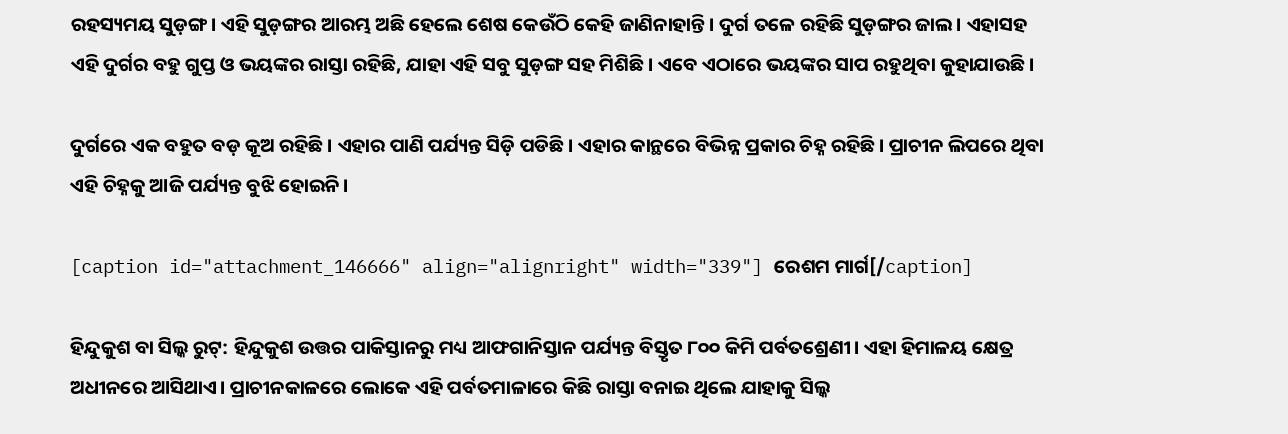ରହସ୍ୟମୟ ସୁଡ଼ଙ୍ଗ। ଏହି ସୁଡ଼ଙ୍ଗର ଆରମ୍ଭ ଅଛି ହେଲେ ଶେଷ କେଉଁଠି କେହି ଜାଣିନାହାନ୍ତି। ଦୁର୍ଗ ତଳେ ରହିଛି ସୁଡ଼ଙ୍ଗର ଜାଲ। ଏହାସହ ଏହି ଦୁର୍ଗର ବହୁ ଗୁପ୍ତ ଓ ଭୟଙ୍କର ରାସ୍ତା ରହିଛି, ଯାହା ଏହି ସବୁ ସୁଡ଼ଙ୍ଗ ସହ ମିଶିଛି। ଏବେ ଏଠାରେ ଭୟଙ୍କର ସାପ ରହୁଥିବା କୁହାଯାଉଛି।

ଦୁର୍ଗରେ ଏକ ବହୁତ ବଡ଼ କୂଅ ରହିଛି। ଏହାର ପାଣି ପର୍ଯ୍ୟନ୍ତ ସିଡ଼ି ପଡିଛି। ଏହାର କାନ୍ଥରେ ବିଭିନ୍ନ ପ୍ରକାର ଚିହ୍ନ ରହିଛି। ପ୍ରାଚୀନ ଲିପରେ ଥିବା ଏହି ଚିହ୍ନକୁ ଆଜି ପର୍ଯ୍ୟନ୍ତ ବୁଝି ହୋଇନି।

[caption id="attachment_146666" align="alignright" width="339"] ରେଶମ ମାର୍ଗ[/caption]

ହିନ୍ଦୁକୁଶ ବା ସିଲ୍କ ରୁଟ୍‌: ହିନ୍ଦୁକୁଶ ଉତ୍ତର ପାକିସ୍ତାନରୁ ମଧ୍ୟ ଆଫଗାନିସ୍ତାନ ପର୍ଯ୍ୟନ୍ତ ବିସ୍ତୃତ ୮୦୦ କିମି ପର୍ବତଶ୍ରେଣୀ। ଏହା ହିମାଳୟ କ୍ଷେତ୍ର ଅଧୀନରେ ଆସିଥାଏ। ପ୍ରାଚୀନକାଳରେ ଲୋକେ ଏହି ପର୍ବତମାଳାରେ କିଛି ରାସ୍ତା ବନାଇ ଥିଲେ ଯାହାକୁ ସିଲ୍କ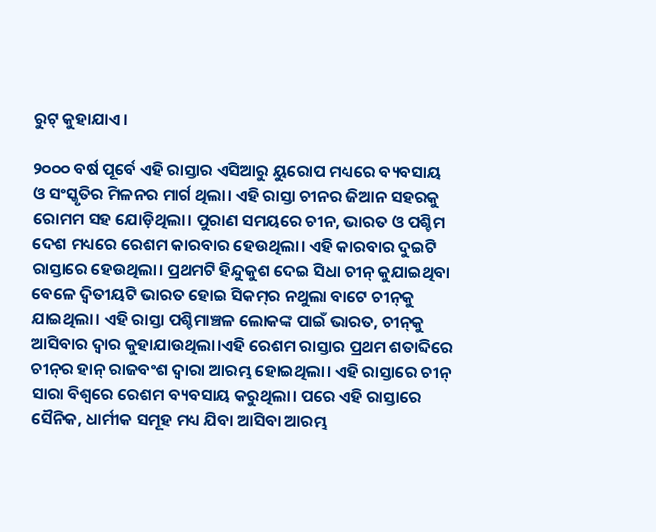ରୁଟ୍‌ କୁହାଯାଏ।

୨୦୦୦ ବର୍ଷ ପୂର୍ବେ ଏହି ରାସ୍ତାର ଏସିଆରୁ ୟୁରୋପ ମଧ୍ୟରେ ବ୍ୟବସାୟ ଓ ସଂସ୍କୃତିର ମିଳନର ମାର୍ଗ ଥିଲା। ଏହି ରାସ୍ତା ଚୀନର ଜିଆନ ସହରକୁ ରୋମମ ସହ ଯୋଡ଼ିଥିଲା। ପୁରାଣ ସମୟରେ ଚୀନ, ଭାରତ ଓ ପଶ୍ଚିମ ଦେଶ ମଧ୍ୟରେ ରେଶମ କାରବାର ହେଉଥିଲା। ଏହି କାରବାର ଦୁଇଟି ରାସ୍ତାରେ ହେଉଥିଲା। ପ୍ରଥମଟି ହିନ୍ଦୁକୁଶ ଦେଇ ସିଧା ଚୀନ୍‌ କୁଯାଇଥିବା ବେଳେ ଦ୍ୱିତୀୟଟି ଭାରତ ହୋଇ ସିକମ୍‌ର ନଥୁଲା ବାଟେ ଚୀନ୍‌କୁ ଯାଇଥିଲା। ଏହି ରାସ୍ତା ପଶ୍ଚିମାଞ୍ଚଳ ଲୋକଙ୍କ ପାଇଁ ଭାରତ, ଚୀନ୍‌କୁ ଆସିବାର ଦ୍ୱାର କୁହାଯାଉଥିଲା।ଏହି ରେଶମ ରାସ୍ତାର ପ୍ରଥମ ଶତାବ୍ଦିରେ ଚୀନ୍‌ର ହାନ୍‌ ରାଜବଂଶ ଦ୍ୱାରା ଆରମ୍ଭ ହୋଇଥିଲା। ଏହି ରାସ୍ତାରେ ଚୀନ୍‌ ସାରା ବିଶ୍ୱରେ ରେଶମ ବ୍ୟବସାୟ କରୁଥିଲା। ପରେ ଏହି ରାସ୍ତାରେ ସୈନିକ, ଧାର୍ମୀକ ସମୂହ ମଧ୍ୟ ଯିବା ଆସିବା ଆରମ୍ଭ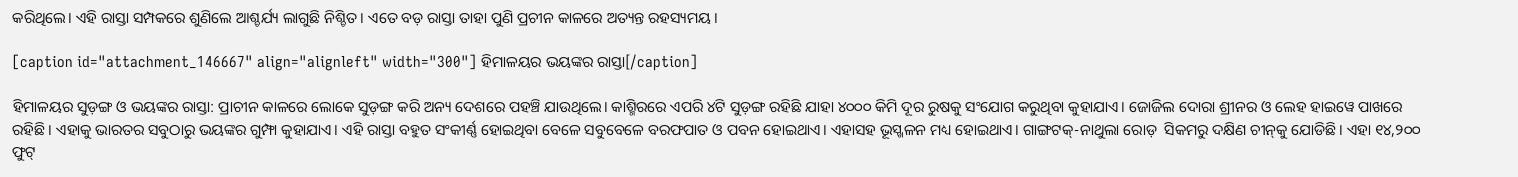କରିଥିଲେ। ଏହି ରାସ୍ତା ସମ୍ପକରେ ଶୁଣିଲେ ଆଶ୍ଚର୍ଯ୍ୟ ଲାଗୁଛି ନିଶ୍ଚିତ। ଏତେ ବଡ଼ ରାସ୍ତା ତାହା ପୁଣି ପ୍ରଚୀନ କାଳରେ ଅତ୍ୟନ୍ତ ରହସ୍ୟମୟ।

[caption id="attachment_146667" align="alignleft" width="300"] ହିମାଳୟର ଭୟଙ୍କର ରାସ୍ତା[/caption]

ହିମାଳୟର ସୁଡ଼ଙ୍ଗ ଓ ଭୟଙ୍କର ରାସ୍ତା: ପ୍ରାଚୀନ କାଳରେ ଲୋକେ ସୁଡ଼ଙ୍ଗ କରି ଅନ୍ୟ ଦେଶରେ ପହଞ୍ଚି ଯାଉଥିଲେ। କାଶ୍ମିରରେ ଏପରି ୪ଟି ସୁଡ଼ଙ୍ଗ ରହିଛି ଯାହା ୪୦୦୦ କିମି ଦୂର ରୁଷକୁ ସଂଯୋଗ କରୁଥିବା କୁହାଯାଏ। ଜୋଜିଲ ଦୋରା ଶ୍ରୀନର ଓ ଲେହ ହାଇୱେ ପାଖରେ ରହିଛି। ଏହାକୁ ଭାରତର ସବୁଠାରୁ ଭୟଙ୍କର ଗୁମ୍ଫା କୁହାଯାଏ। ଏହି ରାସ୍ତା ବହୁତ ସଂକୀର୍ଣ୍ଣ ହୋଇଥିବା ବେଳେ ସବୁବେଳେ ବରଫପାତ ଓ ପବନ ହୋଇଥାଏ। ଏହାସହ ଭୂସ୍ଖଳନ ମଧ୍ୟ ହୋଇଥାଏ। ଗାଙ୍ଗଟକ୍‌-ନାଥୁଲା ରୋଡ଼  ସିକମରୁ ଦକ୍ଷିଣ ଚୀନ୍‌କୁ ଯୋଡିଛି। ଏହା ୧୪,୨୦୦ ଫୁଟ୍‌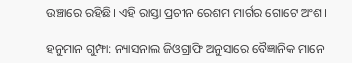ଉଞ୍ଚାରେ ରହିଛି। ଏହି ରାସ୍ତା ପ୍ରଚୀନ ରେଶମ ମାର୍ଗର ଗୋଟେ ଅଂଶ।

ହନୁମାନ ଗୁମ୍ଫା: ନ୍ୟାସନାଲ ଜିଓଗ୍ରାଫି ଅନୁସାରେ ବୈଜ୍ଞାନିକ ମାନେ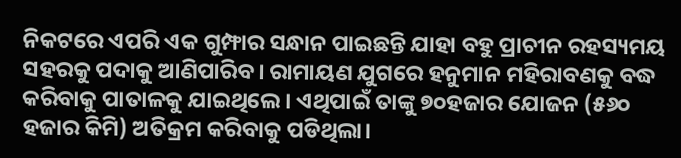ନିକଟରେ ଏପରି ଏକ ଗୁମ୍ଫାର ସନ୍ଧାନ ପାଇଛନ୍ତି ଯାହା ବହୁ ପ୍ରାଚୀନ ରହସ୍ୟମୟ ସହରକୁ ପଦାକୁ ଆଣିପାରିବ। ରାମାୟଣ ଯୁଗରେ ହନୁମାନ ମହିରାବଣକୁ ବଦ୍ଧ କରିବାକୁ ପାତାଳକୁ ଯାଇଥିଲେ। ଏଥିପାଇଁ ତାଙ୍କୁ ୭୦ହଜାର ଯୋଜନ (୫୬୦ ହଜାର କିମି) ଅତିକ୍ରମ କରିବାକୁ ପଡିଥିଲା।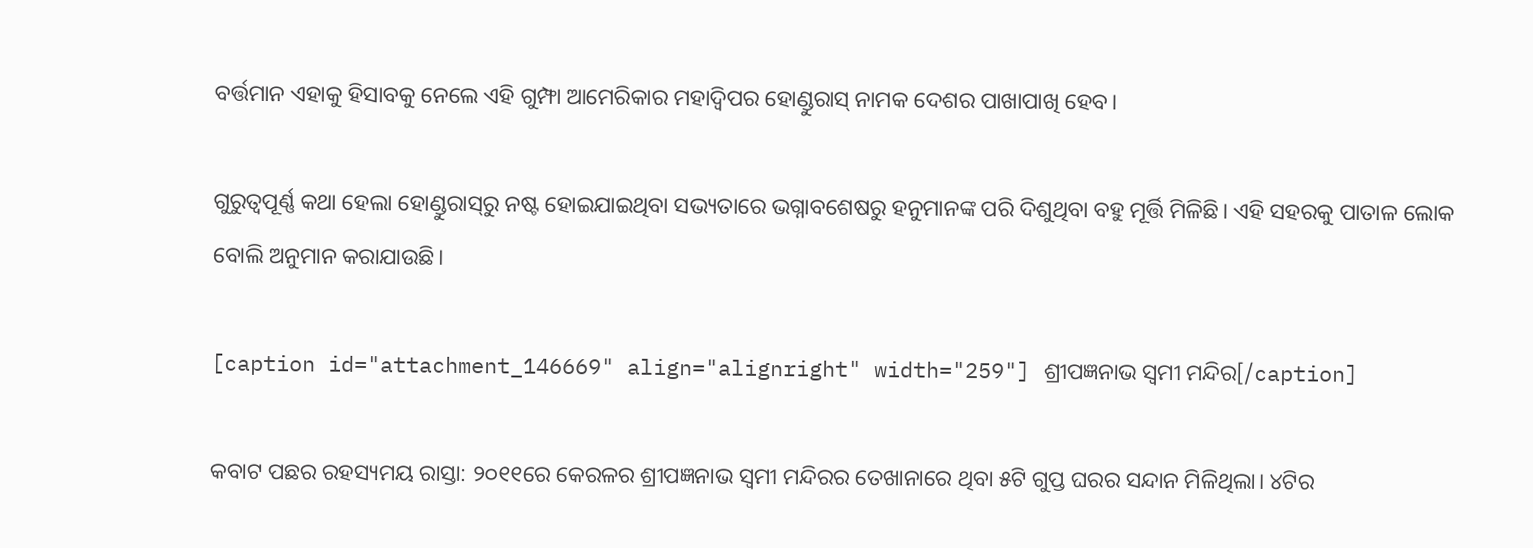ବର୍ତ୍ତମାନ ଏହାକୁ ହିସାବକୁ ନେଲେ ଏହି ଗୁମ୍ଫା ଆମେରିକାର ମହାଦ୍ୱିପର ହୋଣ୍ଡୁରାସ୍‌ ନାମକ ଦେଶର ପାଖାପାଖି ହେବ।

ଗୁରୁତ୍ୱପୂର୍ଣ୍ଣ କଥା ହେଲା ହୋଣ୍ଡୁରାସ୍‌ରୁ ନଷ୍ଟ ହୋଇଯାଇଥିବା ସଭ୍ୟତାରେ ଭଗ୍ନାବଶେଷରୁ ହନୁମାନଙ୍କ ପରି ଦିଶୁଥିବା ବହୁ ମୂର୍ତ୍ତି ମିଳିଛି। ଏହି ସହରକୁ ପାତାଳ ଲୋକ ବୋଲି ଅନୁମାନ କରାଯାଉଛି।

[caption id="attachment_146669" align="alignright" width="259"] ଶ୍ରୀପଜ୍ଞନାଭ ସ୍ୱମୀ ମନ୍ଦିର[/caption]

କବାଟ ପଛର ରହସ୍ୟମୟ ରାସ୍ତା: ୨୦୧୧ରେ କେରଳର ଶ୍ରୀପଜ୍ଞନାଭ ସ୍ୱମୀ ମନ୍ଦିରର ତେଖାନାରେ ଥିବା ୫ଟି ଗୁପ୍ତ ଘରର ସନ୍ଦାନ ମିଳିଥିଲା। ୪ଟିର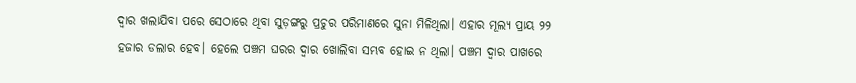ଦ୍ୱାର ଖଲାଯିବା ପରେ ସେଠାରେ ଥିବା ସୁଡ଼ଙ୍ଗରୁ ପ୍ରଚୁର ପରିମାଣରେ ସୁନା ମିଳିଥିଲା। ଏହାର ମୂଲ୍ୟ ପ୍ରାୟ ୨୨ ହଜାର ଡଲାର ହେବ। ହେଲେ ପଞ୍ଚମ ଘରର ଦ୍ୱାର ଖୋଲିବା ସମ୍ଭବ ହୋଇ ନ ଥିଲା। ପଞ୍ଚମ ଦ୍ୱାର ପାଖରେ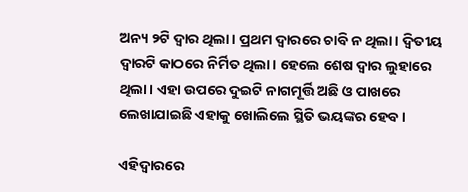ଅନ୍ୟ ୨ଟି ଦ୍ୱାର ଥିଲା। ପ୍ରଥମ ଦ୍ୱାରରେ ଚାବି ନ ଥିଲା। ଦ୍ୱିତୀୟ ଦ୍ୱାରଟି କାଠରେ ନିର୍ମିତ ଥିଲା। ହେଲେ ଶେଷ ଦ୍ୱାର ଲୁହାରେ ଥିଲା। ଏହା ଉପରେ ଦୁଇଟି ନାଗମୂର୍ତ୍ତି ଅଛି ଓ ପାଖରେ ଲେଖାଯାଇଛି ଏହାକୁ ଖୋଲିଲେ ସ୍ଥିତି ଭୟଙ୍କର ହେବ।

ଏହିଦ୍ୱାରରେ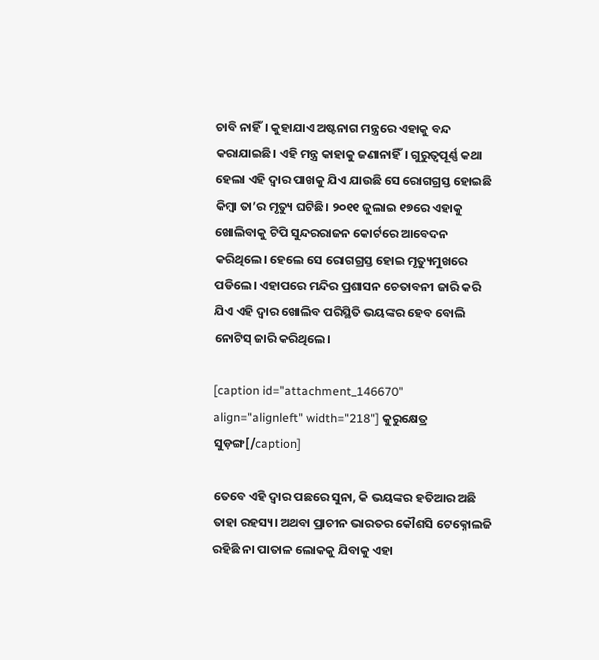ଚାବି ନାହିଁ। କୁହାଯାଏ ଅଷ୍ଟନାଗ ମନ୍ତ୍ରରେ ଏହାକୁ ବନ୍ଦ କରାଯାଇଛି। ଏହି ମନ୍ତ୍ର କାହାକୁ ଜଣାନାହିଁ। ଗୁରୁତ୍ୱପୂର୍ଣ୍ଣ କଥା ହେଲା ଏହି ଦ୍ୱାର ପାଖକୁ ଯିଏ ଯାଉଛି ସେ ରୋଗଗ୍ରସ୍ତ ହୋଇଛି କିମ୍ବା ତା’ର ମୃତ୍ୟୁ ଘଟିଛି। ୨୦୧୧ ଜୁଲାଇ ୧୭ରେ ଏହାକୁ ଖୋଲିବାକୁ ଟିପି ସୁନ୍ଦରରାଜନ କୋର୍ଟରେ ଆବେଦନ କରିଥିଲେ। ହେଲେ ସେ ରୋଗଗ୍ରସ୍ତ ହୋଇ ମୃତ୍ୟୁମୁଖରେ ପଡିଲେ। ଏହାପରେ ମନ୍ଦିର ପ୍ରଶାସନ ଚେତାବନୀ ଜାରି କରି ଯିଏ ଏହି ଦ୍ୱାର ଖୋଲିବ ପରିସ୍ଥିତି ଭୟଙ୍କର ହେବ ବୋଲି ନୋଟିସ୍‌ ଜାରି କରିଥିଲେ।

[caption id="attachment_146670" align="alignleft" width="218"] କୁରୁକ୍ଷେତ୍ର ସୁଡ଼ଙ୍ଗ[/caption]

ତେବେ ଏହି ଦ୍ୱାର ପଛରେ ସୁନା, କି ଭୟଙ୍କର ହତିଆର ଅଛି ତାହା ରହସ୍ୟ। ଅଥବା ପ୍ରାଚୀନ ଭାରତର କୌଶସି ଟେକ୍ନୋଲଜି ରହିଛି ନା ପାତାଳ ଲୋକକୁ ଯିବାକୁ ଏହା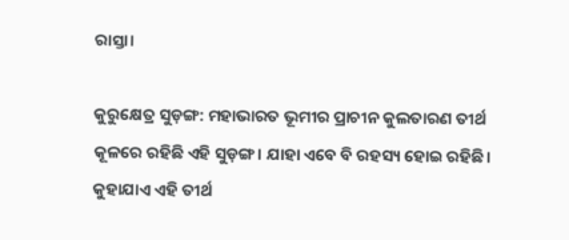ରାସ୍ତା।

କୁରୁକ୍ଷେତ୍ର ସୁଡ଼ଙ୍ଗ: ମହାଭାରତ ଭୂମୀର ପ୍ରାଚୀନ କୁଲତାରଣ ତୀର୍ଥ କୂଳରେ ରହିଛି ଏହି ସୁଡ଼ଙ୍ଗ। ଯାହା ଏବେ ବି ରହସ୍ୟ ହୋଇ ରହିଛି। କୁହାଯାଏ ଏହି ତୀର୍ଥ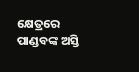କ୍ଷେତ୍ରରେ ପାଣ୍ଡବଙ୍କ ଅସ୍ତି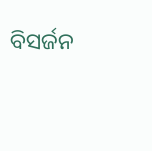ବିସର୍ଜନ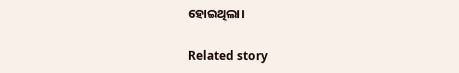ହୋଇଥିଲା।

Related story